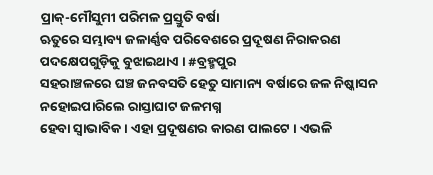ପ୍ରାକ୍-ମୌସୁମୀ ପରିମଳ ପ୍ରସ୍ତୁତି ବର୍ଷା
ଋତୁରେ ସମ୍ଭାବ୍ୟ ଜଳାର୍ଣ୍ଣବ ପରିବେଶରେ ପ୍ରଦୂଷଣ ନିରାକରଣ ପଦକ୍ଷେପଗୁଡ଼ିକୁ ବୁଝାଇଥାଏ । #ବ୍ରହ୍ମପୁର
ସହରାଞ୍ଚଳରେ ଘଞ୍ଚ ଜନବସତି ହେତୁ ସାମାନ୍ୟ ବର୍ଷାରେ ଜଳ ନିଷ୍କାସନ ନହୋଇପାରିଲେ ରାସ୍ତାଘାଟ ଜଳମଗ୍ନ
ହେବା ସ୍ୱାଭାବିକ । ଏହା ପ୍ରଦୂଷଣର କାରଣ ପାଲଟେ । ଏଭଳି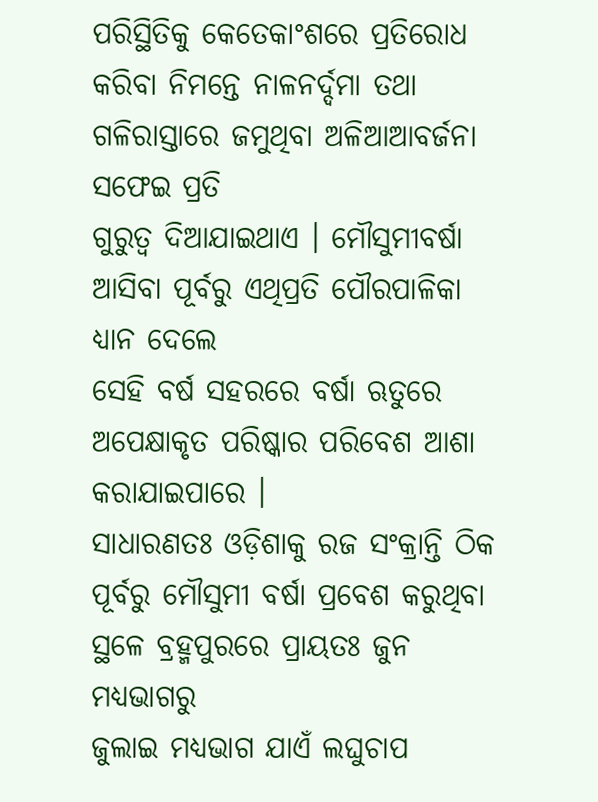ପରିସ୍ଥିତିକୁ କେତେକାଂଶରେ ପ୍ରତିରୋଧ
କରିବା ନିମନ୍ତେ ନାଳନର୍ଦ୍ଦମା ତଥା ଗଳିରାସ୍ତାରେ ଜମୁଥିବା ଅଳିଆଆବର୍ଜନା ସଫେଇ ପ୍ରତି
ଗୁରୁତ୍ୱ ଦିଆଯାଇଥାଏ । ମୌସୁମୀବର୍ଷା ଆସିବା ପୂର୍ବରୁ ଏଥିପ୍ରତି ପୌରପାଳିକା ଧ୍ୟାନ ଦେଲେ
ସେହି ବର୍ଷ ସହରରେ ବର୍ଷା ଋତୁରେ ଅପେକ୍ଷାକୃତ ପରିଷ୍କାର ପରିବେଶ ଆଶା କରାଯାଇପାରେ ।
ସାଧାରଣତଃ ଓଡ଼ିଶାକୁ ରଜ ସଂକ୍ରାନ୍ତି ଠିକ
ପୂର୍ବରୁ ମୌସୁମୀ ବର୍ଷା ପ୍ରବେଶ କରୁଥିବା ସ୍ଥଳେ ବ୍ରହ୍ମପୁରରେ ପ୍ରାୟତଃ ଜୁନ ମଧ୍ୟଭାଗରୁ
ଜୁଲାଇ ମଧ୍ୟଭାଗ ଯାଏଁ ଲଘୁଚାପ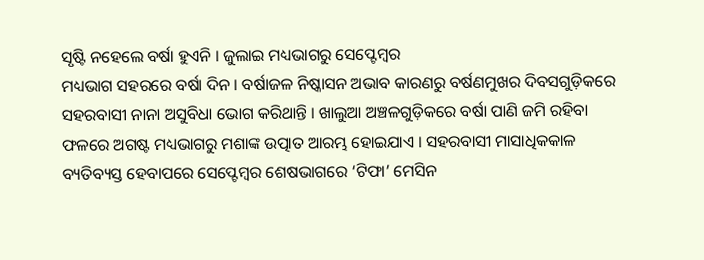ସୃଷ୍ଟି ନହେଲେ ବର୍ଷା ହୁଏନି । ଜୁଲାଇ ମଧ୍ୟଭାଗରୁ ସେପ୍ଟେମ୍ୱର
ମଧ୍ୟଭାଗ ସହରରେ ବର୍ଷା ଦିନ । ବର୍ଷାଜଳ ନିଷ୍କାସନ ଅଭାବ କାରଣରୁ ବର୍ଷଣମୁଖର ଦିବସଗୁଡ଼ିକରେ
ସହରବାସୀ ନାନା ଅସୁବିଧା ଭୋଗ କରିଥାନ୍ତି । ଖାଲୁଆ ଅଞ୍ଚଳଗୁଡ଼ିକରେ ବର୍ଷା ପାଣି ଜମି ରହିବା
ଫଳରେ ଅଗଷ୍ଟ ମଧ୍ୟଭାଗରୁ ମଶାଙ୍କ ଉତ୍ପାତ ଆରମ୍ଭ ହୋଇଯାଏ । ସହରବାସୀ ମାସାଧିକକାଳ
ବ୍ୟତିବ୍ୟସ୍ତ ହେବାପରେ ସେପ୍ଟେମ୍ୱର ଶେଷଭାଗରେ ‘ଟିଫା’ ମେସିନ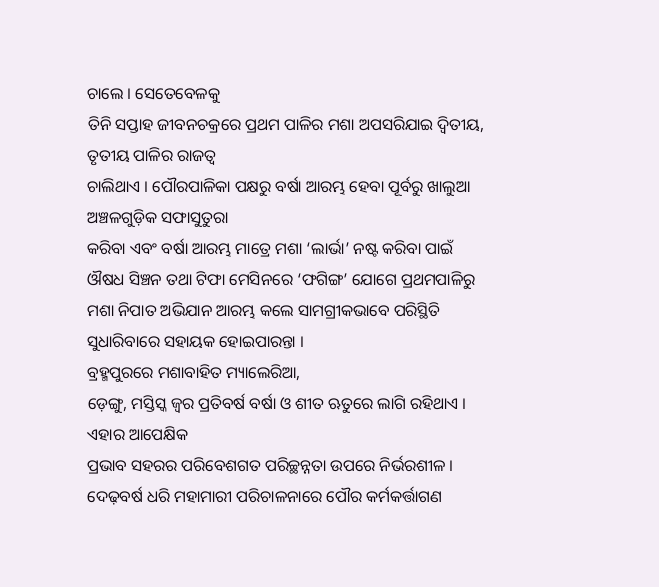ଚାଲେ । ସେତେବେଳକୁ
ତିନି ସପ୍ତାହ ଜୀବନଚକ୍ରରେ ପ୍ରଥମ ପାଳିର ମଶା ଅପସରିଯାଇ ଦ୍ୱିତୀୟ, ତୃତୀୟ ପାଳିର ରାଜତ୍ୱ
ଚାଲିଥାଏ । ପୌରପାଳିକା ପକ୍ଷରୁ ବର୍ଷା ଆରମ୍ଭ ହେବା ପୂର୍ବରୁ ଖାଲୁଆ ଅଞ୍ଚଳଗୁଡ଼ିକ ସଫାସୁତୁରା
କରିବା ଏବଂ ବର୍ଷା ଆରମ୍ଭ ମାତ୍ରେ ମଶା ‘ଲାର୍ଭା’ ନଷ୍ଟ କରିବା ପାଇଁ ଔଷଧ ସିଞ୍ଚନ ତଥା ଟିଫା ମେସିନରେ ‘ଫଗିଙ୍ଗ’ ଯୋଗେ ପ୍ରଥମପାଳିରୁ ମଶା ନିପାତ ଅଭିଯାନ ଆରମ୍ଭ କଲେ ସାମଗ୍ରୀକଭାବେ ପରିସ୍ଥିତି
ସୁଧାରିବାରେ ସହାୟକ ହୋଇପାରନ୍ତା ।
ବ୍ରହ୍ମପୁରରେ ମଶାବାହିତ ମ୍ୟାଲେରିଆ,
ଡ଼େଙ୍ଗୁ, ମସ୍ତିସ୍କ ଜ୍ୱର ପ୍ରତିବର୍ଷ ବର୍ଷା ଓ ଶୀତ ଋତୁରେ ଲାଗି ରହିଥାଏ । ଏହାର ଆପେକ୍ଷିକ
ପ୍ରଭାବ ସହରର ପରିବେଶଗତ ପରିଚ୍ଛନ୍ନତା ଉପରେ ନିର୍ଭରଶୀଳ । ଦେଢ଼ବର୍ଷ ଧରି ମହାମାରୀ ପରିଚାଳନାରେ ପୌର କର୍ମକର୍ତ୍ତାଗଣ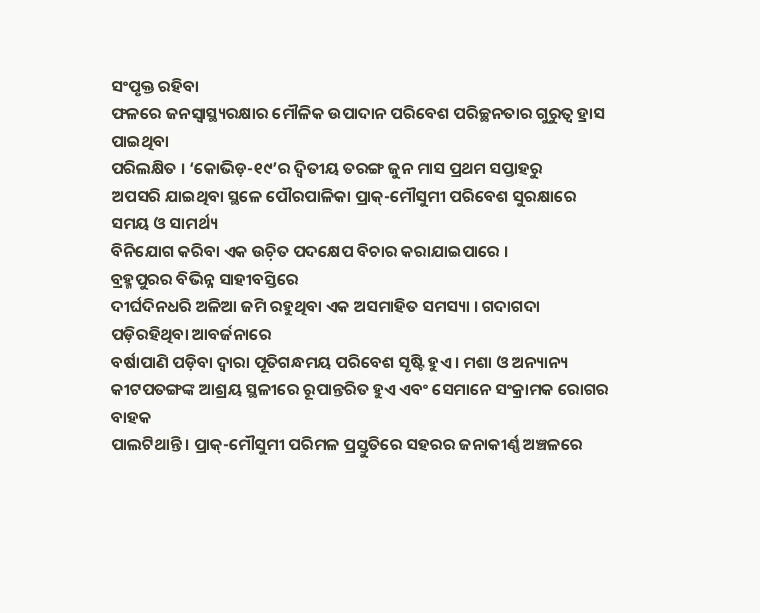ସଂପୃକ୍ତ ରହିବା
ଫଳରେ ଜନସ୍ୱାସ୍ଥ୍ୟରକ୍ଷାର ମୌଳିକ ଉପାଦାନ ପରିବେଶ ପରିଚ୍ଛନତାର ଗୁରୁତ୍ୱ ହ୍ରାସ ପାଇଥିବା
ପରିଲକ୍ଷିତ । ‘କୋଭିଡ଼-୧୯’ର ଦ୍ୱିତୀୟ ତରଙ୍ଗ ଜୁନ ମାସ ପ୍ରଥମ ସପ୍ତାହରୁ
ଅପସରି ଯାଇଥିବା ସ୍ଥଳେ ପୌରପାଳିକା ପ୍ରାକ୍-ମୌସୁମୀ ପରିବେଶ ସୁରକ୍ଷାରେ ସମୟ ଓ ସାମର୍ଥ୍ୟ
ବିନିଯୋଗ କରିବା ଏକ ଉଚ଼ିତ ପଦକ୍ଷେପ ବିଚାର କରାଯାଇପାରେ ।
ବ୍ରହ୍ମପୁରର ବିଭିନ୍ନ ସାହୀବସ୍ତିରେ
ଦୀର୍ଘଦିନଧରି ଅଳିଆ ଜମି ରହୁଥିବା ଏକ ଅସମାହିତ ସମସ୍ୟା । ଗଦାଗଦା ପଡ଼ିରହିଥିବା ଆବର୍ଜନାରେ
ବର୍ଷାପାଣି ପଡ଼ିବା ଦ୍ୱାରା ପୂତିଗନ୍ଧମୟ ପରିବେଶ ସୃଷ୍ଟି ହୁଏ । ମଶା ଓ ଅନ୍ୟାନ୍ୟ
କୀଟପତଙ୍ଗଙ୍କ ଆଶ୍ରୟ ସ୍ଥଳୀରେ ରୂପାନ୍ତରିତ ହୁଏ ଏବଂ ସେମାନେ ସଂକ୍ରାମକ ରୋଗର ବାହକ
ପାଲଟିଥାନ୍ତି । ପ୍ରାକ୍-ମୌସୁମୀ ପରିମଳ ପ୍ରସ୍ତୁତିରେ ସହରର ଜନାକୀର୍ଣ୍ଣ ଅଞ୍ଚଳରେ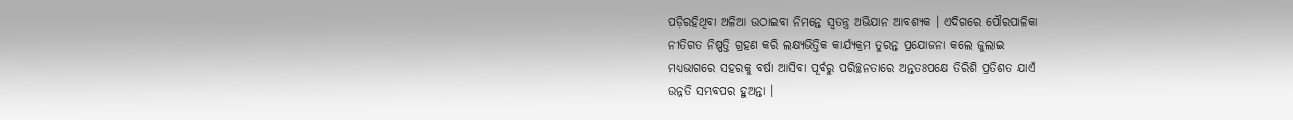ପଡ଼ିରହିଥିବା ଅଳିଆ ଉଠାଇବା ନିମନ୍ତେ ସ୍ୱତନ୍ତ୍ର ଅଭିଯାନ ଆବଶ୍ୟକ । ଏଦିଗରେ ପୌରପାଳିକା
ନୀତିଗତ ନିଷ୍ପତ୍ତି ଗ୍ରହଣ କରି ଲକ୍ଷ୍ୟଭିତ୍ତିକ କାର୍ଯ୍ୟକ୍ରମ ତୁରନ୍ତ ପ୍ରଯୋଜନା କଲେ ଜୁଲାଇ
ମଧ୍ୟଭାଗରେ ସହରକୁ ବର୍ଷା ଆସିବା ପୂର୍ବରୁ ପରିଚ୍ଛନତାରେ ଅନ୍ତତଃପକ୍ଷେ ତିରିଶି ପ୍ରତିଶତ ଯାଏଁ
ଉନ୍ନତି ସମ୍ଭବପର ହୁଅନ୍ତା ।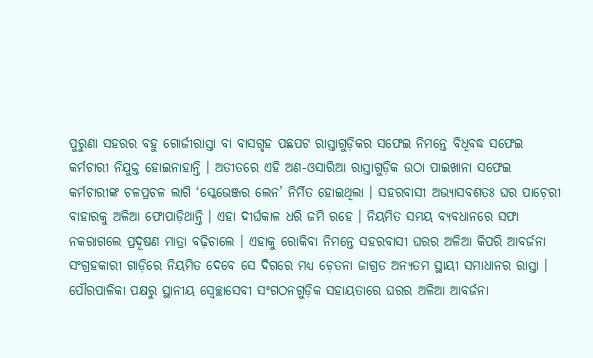ପୁରୁଣା ସହରର ବହୁ ଗୋର୍ଜୀରାସ୍ତା ବା ବାସଗୃହ ପଛପଟ ରାସ୍ତାଗୁଡ଼ିକର ସଫେଇ ନିମନ୍ତେ ବିଧିବଦ୍ଧ ସଫେଇ କର୍ମଚାରୀ ନିଯୁକ୍ତ ହୋଇନାହାନ୍ତି । ଅତୀତରେ ଏହି ଅଣ-ଓସାରିଆ ରାସ୍ତାଗୁଡ଼ିକ ଉଠା ପାଇଖାନା ସଫେଇ କର୍ମଚାରୀଙ୍କ ଚଳପ୍ରଚଳ ଲାଗି ‘ସ୍କେଭେଞ୍ଜର ଲେନ’ ନିର୍ମିତ ହୋଇଥିଲା । ସହରବାସୀ ଅଭ୍ୟାସବଶତଃ ଘର ପାଚ଼େରୀ ବାହାରକୁ ଅଳିଆ ଫୋପାଡ଼ିଥାନ୍ତି । ଏହା ଦୀର୍ଘକାଳ ଧରି ଜମି ରହେ । ନିୟମିତ ସମୟ ବ୍ୟବଧାନରେ ସଫା ନକରାଗଲେ ପ୍ରଦୂଷଣ ମାତ୍ରା ବଢ଼ିଚାଲେ । ଏହାକୁ ରୋକିବା ନିମନ୍ତେ ସହରବାସୀ ଘରର ଅଳିଆ କିପରି ଆବର୍ଜନା ସଂଗ୍ରହକାରୀ ଗାଡ଼ିରେ ନିୟମିତ ଦେବେ ସେ ଦିଗରେ ମଧ୍ୟ ଚ଼େତନା ଜାଗ୍ରତ ଅନ୍ୟତମ ସ୍ଥାୟୀ ସମାଧାନର ରାସ୍ତା । ପୌରପାଳିକା ପକ୍ଷରୁ ସ୍ଥାନୀୟ ସ୍ୱେଚ୍ଛାସେବୀ ସଂଗଠନଗୁଡ଼ିକ ସହାୟତାରେ ଘରର ଅଳିଆ ଆବର୍ଜନା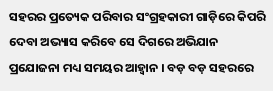ସହରର ପ୍ରତ୍ୟେକ ପରିବାର ସଂଗ୍ରହକାରୀ ଗାଡ଼ିରେ କିପରି ଦେବା ଅଭ୍ୟାସ କରିବେ ସେ ଦିଗରେ ଅଭିଯାନ ପ୍ରଯୋଜନା ମଧ୍ୟ ସମୟର ଆହ୍ୱାନ । ବଡ଼ ବଡ଼ ସହରରେ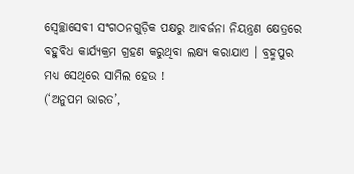ସ୍ୱେଚ୍ଛାସେବୀ ସଂଗଠନଗୁଡ଼ିକ ପକ୍ଷରୁ ଆବର୍ଜନା ନିୟନ୍ତ୍ରଣ କ୍ଷେତ୍ରରେ ବହୁବିଧ କାର୍ଯ୍ୟକ୍ରମ ଗ୍ରହଣ କରୁଥିବା ଲକ୍ଷ୍ୟ କରାଯାଏ । ବ୍ରହ୍ମପୁର ମଧ୍ୟ ସେଥିରେ ସାମିଲ ହେଉ !
(‘ଅନୁପମ ଭାରତ’,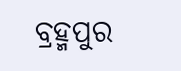ବ୍ରହ୍ମପୁର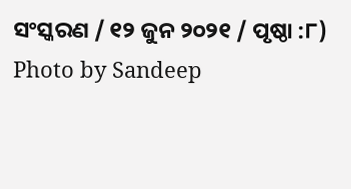ସଂସ୍କରଣ / ୧୨ ଜୁନ ୨୦୨୧ / ପୃଷ୍ଠା :୮)
Photo by Sandeep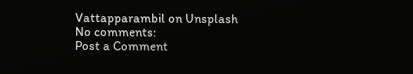Vattapparambil on Unsplash
No comments:
Post a Comment